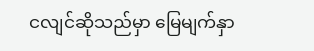ငလျင်ဆိုသည်မှာ မြေမျက်နှာ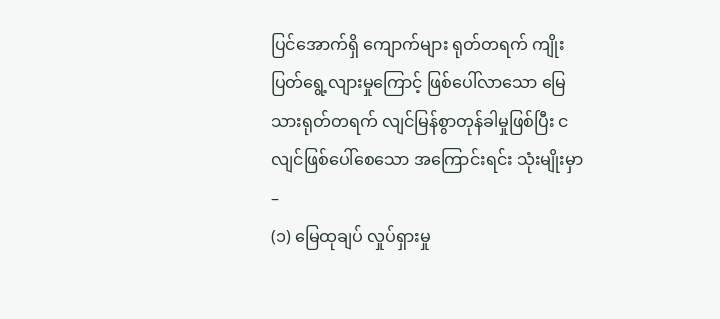ပြင်အောက်ရှိ ကျောက်များ ရုတ်တရက် ကျိုးပြတ်ရွေ့လျားမှုကြောင့် ဖြစ်ပေါ်လာသော မြေသားရုတ်တရက် လျင်မြန်စွာတုန်ခါမှုဖြစ်ပြီး ငလျင်ဖြစ်ပေါ်စေသော အကြောင်းရင်း သုံးမျိုးမှာ –
(၁) မြေထုချပ် လှုပ်ရှားမှု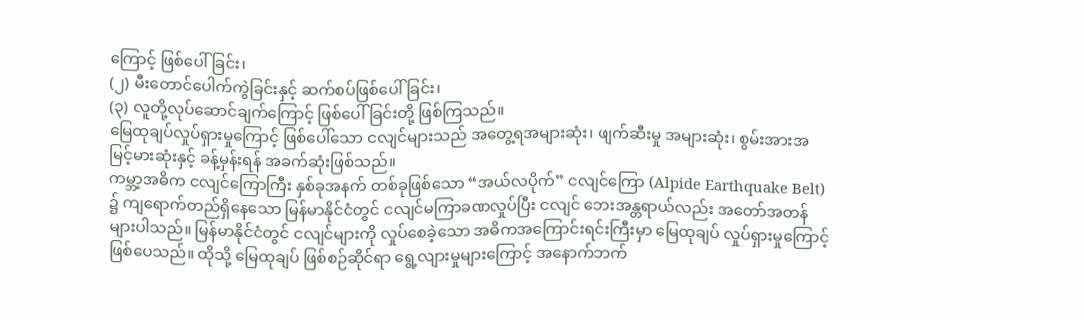ကြောင့် ဖြစ်ပေါ်ခြင်း၊
(၂) မီးတောင်ပေါက်ကွဲခြင်းနှင့် ဆက်စပ်ဖြစ်ပေါ်ခြင်း၊
(၃) လူတို့လုပ်ဆောင်ချက်ကြောင့် ဖြစ်ပေါ်ခြင်းတို့ ဖြစ်ကြသည်။
မြေထုချပ်လှုပ်ရှားမှုကြောင့် ဖြစ်ပေါ်သော ငလျင်များသည် အတွေ့ရအများဆုံး၊ ဖျက်ဆီးမှု အများဆုံး၊ စွမ်းအားအမြင့်မားဆုံးနှင့် ခန့်မှန်းရန် အခက်ဆုံးဖြစ်သည်။
ကမ္ဘာ့အဓိက ငလျင်ကြောကြီး နှစ်ခုအနက် တစ်ခုဖြစ်သော “အယ်လပိုက်” ငလျင်ကြော (Alpide Earthquake Belt) ၌ ကျရောက်တည်ရှိနေသော မြန်မာနိုင်ငံတွင် ငလျင်မကြာခဏလှုပ်ပြီး ငလျင် ဘေးအန္တရာယ်လည်း အတော်အတန်များပါသည်။ မြန်မာနိုင်ငံတွင် ငလျင်များကို လှုပ်စေခဲ့သော အဓိကအကြောင်းရင်းကြီးမှာ မြေထုချပ် လှုပ်ရှားမှုကြောင့် ဖြစ်ပေသည်။ ထိုသို့ မြေထုချပ် ဖြစ်စဉ်ဆိုင်ရာ ရွေ့လျားမှုများကြောင့် အနောက်ဘက်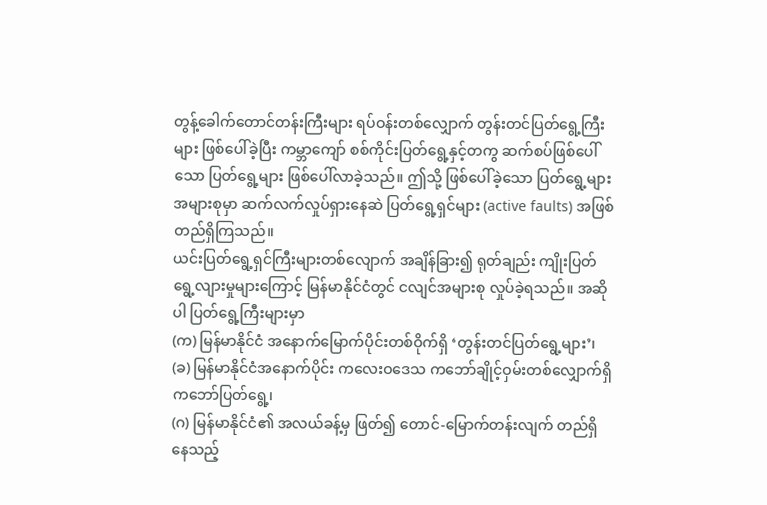တွန့်ခေါက်တောင်တန်းကြီးများ ရပ်ဝန်းတစ်လျှောက် တွန်းတင်ပြတ်ရွေ့ကြီးများ ဖြစ်ပေါ်ခဲ့ပြီး ကမ္ဘာကျော် စစ်ကိုင်းပြတ်ရွေ့နှင့်တကွ ဆက်စပ်ဖြစ်ပေါ်သော ပြတ်ရွေ့များ ဖြစ်ပေါ်လာခဲ့သည်။ ဤသို့ ဖြစ်ပေါ်ခဲ့သော ပြတ်ရွေ့များ အများစုမှာ ဆက်လက်လှုပ်ရှားနေဆဲ ပြတ်ရွေ့ရှင်များ (active faults) အဖြစ် တည်ရှိကြသည်။
ယင်းပြတ်ရွေ့ရှင်ကြီးများတစ်လျောက် အချိန်ခြား၍ ရုတ်ချည်း ကျိုးပြတ်ရွေ့လျားမှုများကြောင့် မြန်မာနိုင်ငံတွင် ငလျင်အများစု လှုပ်ခဲ့ရသည်။ အဆိုပါ ပြတ်ရွေ့ကြီးများမှာ
(က) မြန်မာနိုင်ငံ အနောက်မြောက်ပိုင်းတစ်ဝိုက်ရှိ ‘တွန်းတင်ပြတ်ရွေ့များ’၊
(ခ) မြန်မာနိုင်ငံအနောက်ပိုင်း ကလေးဝဒေသ ကဘော်ချိုင့်ဝှမ်းတစ်လျှောက်ရှိ ကဘော်ပြတ်ရွေ့၊
(ဂ) မြန်မာနိုင်ငံ၏ အလယ်ခန့်မှ ဖြတ်၍ တောင်-မြောက်တန်းလျက် တည်ရှိနေသည့်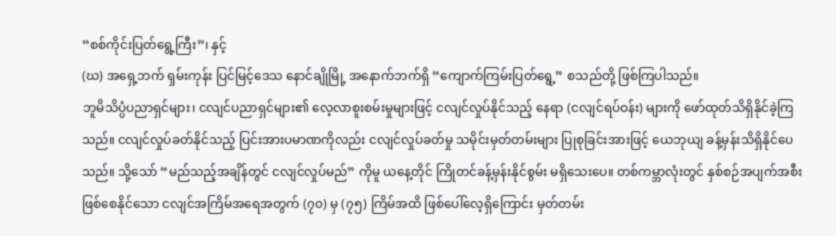“စစ်ကိုင်းပြတ်ရွေ့ကြီး”၊ နှင့်
(ဃ) အရှေ့ဘက် ရှမ်းကုန်း ပြင်မြင့်ဒေသ နောင်ချိုမြို့ အနောက်ဘက်ရှိ “ကျောက်ကြမ်းပြတ်ရွေ့” စသည်တို့ ဖြစ်ကြပါသည်။
ဘူမိသိပ္ပံပညာရှင်များ၊ ငလျင်ပညာရှင်များ၏ လေ့လာစူးစမ်းမှုများဖြင့် ငလျင်လှုပ်နိုင်သည့် နေရာ (ငလျင်ရပ်ဝန်း) များကို ဖော်ထုတ်သိရှိနိုင်ခဲ့ကြသည်။ ငလျင်လှုပ်ခတ်နိုင်သည့် ပြင်းအားပမာဏကိုလည်း ငလျင်လှုပ်ခတ်မှု သမိုင်းမှတ်တမ်းများ ပြုစုခြင်းအားဖြင့် ယေဘုယျ ခန့်မှန်းသိရှိနိုင်ပေသည်။ သို့သော် “မည်သည့်အချိန်တွင် ငလျင်လှုပ်မည်” ကိုမူ ယနေ့တိုင် ကြိုတင်ခန့်မှန်းနိုင်စွမ်း မရှိသေးပေ။ တစ်ကမ္ဘာလုံးတွင် နှစ်စဉ်အပျက်အစီး ဖြစ်စေနိုင်သော ငလျင်အကြိမ်အရေအတွက် (၇၀) မှ (၇၅) ကြိမ်အထိ ဖြစ်ပေါ်လေ့ရှိကြောင်း မှတ်တမ်း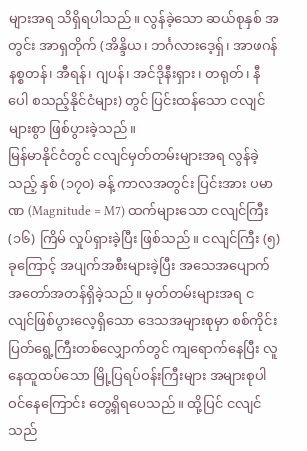များအရ သိရှိရပါသည်။ လွန်ခဲ့သော ဆယ်စုနှစ် အတွင်း အာရှတိုက် (အိန္ဒိယ၊ ဘင်္ဂလားဒေ့ရှ်၊ အာဖဂန်နစ္စတန်၊ အီရန်၊ ဂျပန်၊ အင်ဒိုနီးရှား၊ တရုတ်၊ နီပေါ စသည့်နိုင်ငံများ) တွင် ပြင်းထန်သော ငလျင်များစွာ ဖြစ်ပွားခဲ့သည်။
မြန်မာနိုင်ငံတွင် ငလျင်မှတ်တမ်းများအရ လွန်ခဲ့သည့် နှစ် (၁၇၀) ခန့် ကာလအတွင်း ပြင်းအား ပမာဏ (Magnitude = M7) ထက်များသော ငလျင်ကြီး (၁၆) ကြိမ် လှုပ်ရှားခဲ့ပြီး ဖြစ်သည်။ ငလျင်ကြီး (၅) ခုကြောင့် အပျက်အစီးများခဲ့ပြီး အသေအပျောက် အတော်အတန်ရှိခဲ့သည်။ မှတ်တမ်းများအရ ငလျင်ဖြစ်ပွားလေ့ရှိသော ဒေသအများစုမှာ စစ်ကိုင်းပြတ်ရွေ့ကြီးတစ်လျှောက်တွင် ကျရောက်နေပြီး လူနေထူထပ်သော မြို့ပြရပ်ဝန်းကြီးများ အများစုပါဝင်နေကြောင်း တွေ့ရှိရပေသည်။ ထို့ပြင် ငလျင်သည်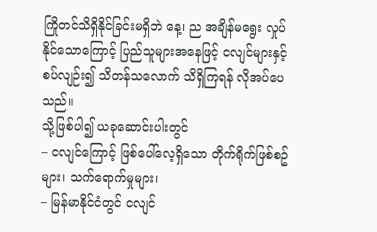ကြိုတင်သိရှိနိုင်ခြင်းမရှိဘဲ နေ့၊ ည အချိန်မရွေး လှုပ်နိုင်သောကြောင့် ပြည်သူများအနေဖြင့် ငလျင်များနှင့် စပ်လျဉ်း၍ သိတန်သလောက် သိရှိကြရန် လိုအပ်ပေသည်။
သို့ဖြစ်ပါ၍ ယခုဆောင်းပါးတွင်
– ငလျင်ကြောင့် ဖြစ်ပေါ်လေ့ရှိသော တိုက်ရိုက်ဖြစ်စဥ်များ၊ သက်ရောက်မှုများ၊
– မြန်မာနိုင်ငံတွင် ငလျင်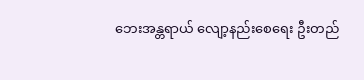ဘေးအန္တရာယ် လျော့နည်းစေရေး ဦးတည်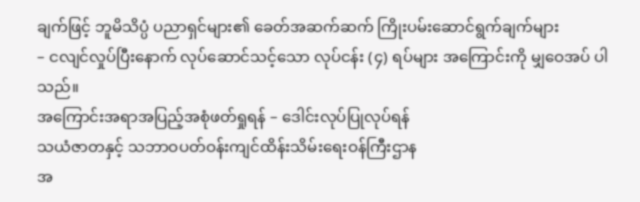ချက်ဖြင့် ဘူမိသိပ္ပံ ပညာရှင်များ၏ ခေတ်အဆက်ဆက် ကြိုးပမ်းဆောင်ရွက်ချက်များ
– ငလျင်လှုပ်ပြီးနောက် လုပ်ဆောင်သင့်သော လုပ်ငန်း (၄) ရပ်များ အကြောင်းကို မျှဝေအပ် ပါသည်။
အကြောင်းအရာအပြည့်အစုံဖတ်ရှုရန် – ဒေါင်းလုပ်ပြုလုပ်ရန်
သယံဇာတနှင့် သဘာဝပတ်ဝန်းကျင်ထိန်းသိမ်းရေးဝန်ကြီးဌာန
အ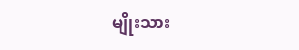မျိုးသား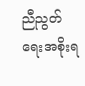ညီညွတ်ရေးအစိုးရ